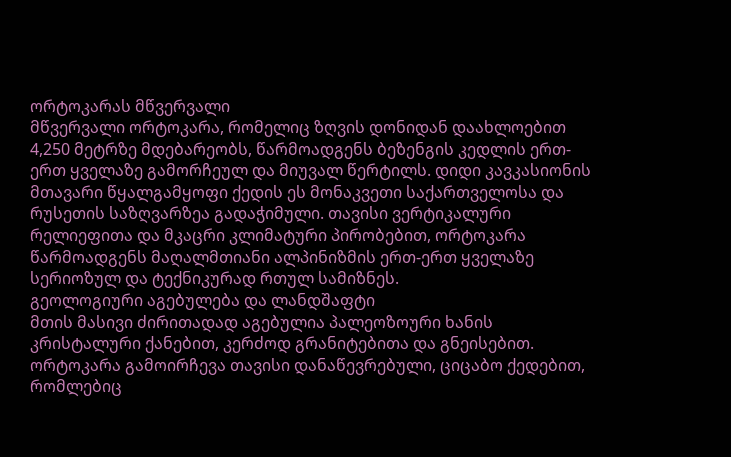ორტოკარას მწვერვალი
მწვერვალი ორტოკარა, რომელიც ზღვის დონიდან დაახლოებით 4,250 მეტრზე მდებარეობს, წარმოადგენს ბეზენგის კედლის ერთ-ერთ ყველაზე გამორჩეულ და მიუვალ წერტილს. დიდი კავკასიონის მთავარი წყალგამყოფი ქედის ეს მონაკვეთი საქართველოსა და რუსეთის საზღვარზეა გადაჭიმული. თავისი ვერტიკალური რელიეფითა და მკაცრი კლიმატური პირობებით, ორტოკარა წარმოადგენს მაღალმთიანი ალპინიზმის ერთ-ერთ ყველაზე სერიოზულ და ტექნიკურად რთულ სამიზნეს.
გეოლოგიური აგებულება და ლანდშაფტი
მთის მასივი ძირითადად აგებულია პალეოზოური ხანის კრისტალური ქანებით, კერძოდ გრანიტებითა და გნეისებით. ორტოკარა გამოირჩევა თავისი დანაწევრებული, ციცაბო ქედებით, რომლებიც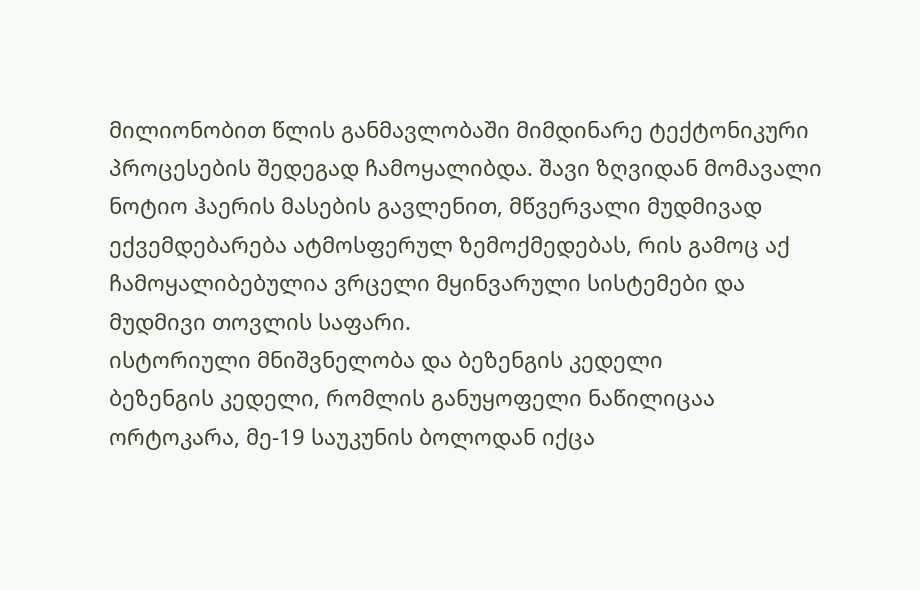მილიონობით წლის განმავლობაში მიმდინარე ტექტონიკური პროცესების შედეგად ჩამოყალიბდა. შავი ზღვიდან მომავალი ნოტიო ჰაერის მასების გავლენით, მწვერვალი მუდმივად ექვემდებარება ატმოსფერულ ზემოქმედებას, რის გამოც აქ ჩამოყალიბებულია ვრცელი მყინვარული სისტემები და მუდმივი თოვლის საფარი.
ისტორიული მნიშვნელობა და ბეზენგის კედელი
ბეზენგის კედელი, რომლის განუყოფელი ნაწილიცაა ორტოკარა, მე-19 საუკუნის ბოლოდან იქცა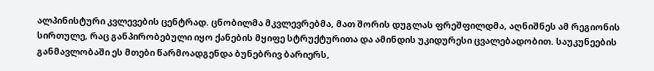ალპინისტური კვლევების ცენტრად. ცნობილმა მკვლევრებმა, მათ შორის დუგლას ფრეშფილდმა, აღნიშნეს ამ რეგიონის სირთულე, რაც განპირობებული იყო ქანების მყიფე სტრუქტურითა და ამინდის უკიდურესი ცვალებადობით. საუკუნეების განმავლობაში ეს მთები წარმოადგენდა ბუნებრივ ბარიერს,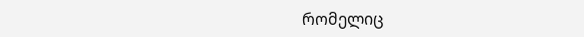რომელიც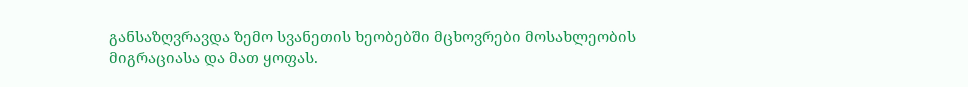განსაზღვრავდა ზემო სვანეთის ხეობებში მცხოვრები მოსახლეობის მიგრაციასა და მათ ყოფას.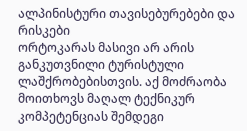ალპინისტური თავისებურებები და რისკები
ორტოკარას მასივი არ არის განკუთვნილი ტურისტული ლაშქრობებისთვის. აქ მოძრაობა მოითხოვს მაღალ ტექნიკურ კომპეტენციას შემდეგი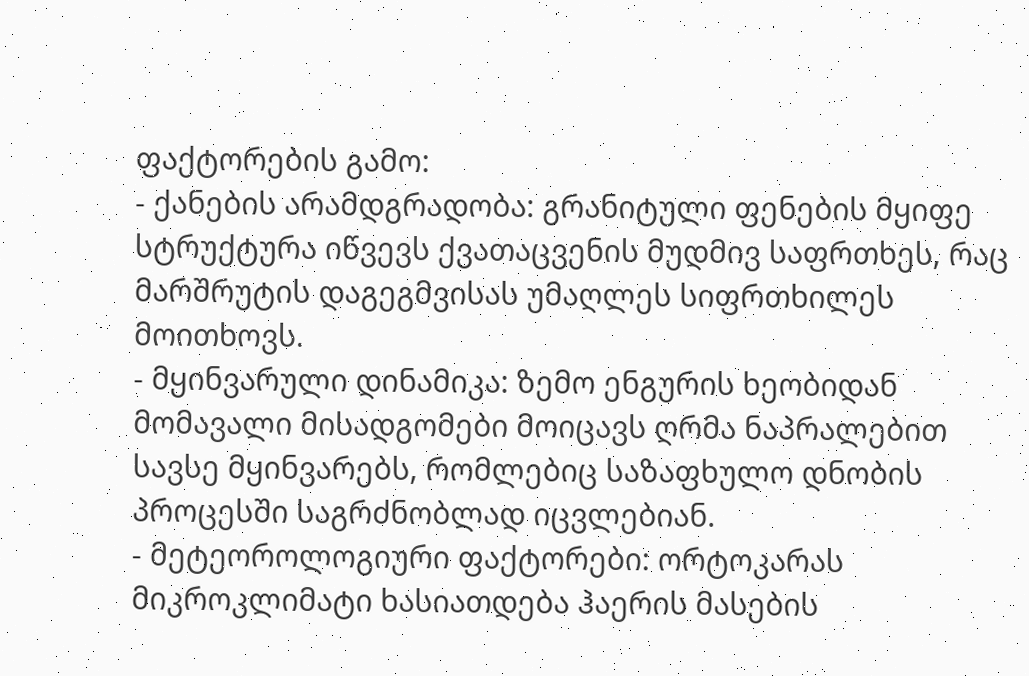ფაქტორების გამო:
- ქანების არამდგრადობა: გრანიტული ფენების მყიფე სტრუქტურა იწვევს ქვათაცვენის მუდმივ საფრთხეს, რაც მარშრუტის დაგეგმვისას უმაღლეს სიფრთხილეს მოითხოვს.
- მყინვარული დინამიკა: ზემო ენგურის ხეობიდან მომავალი მისადგომები მოიცავს ღრმა ნაპრალებით სავსე მყინვარებს, რომლებიც საზაფხულო დნობის პროცესში საგრძნობლად იცვლებიან.
- მეტეოროლოგიური ფაქტორები: ორტოკარას მიკროკლიმატი ხასიათდება ჰაერის მასების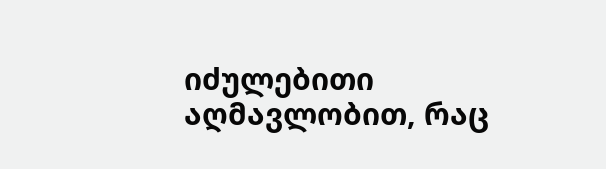იძულებითი აღმავლობით, რაც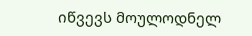იწვევს მოულოდნელ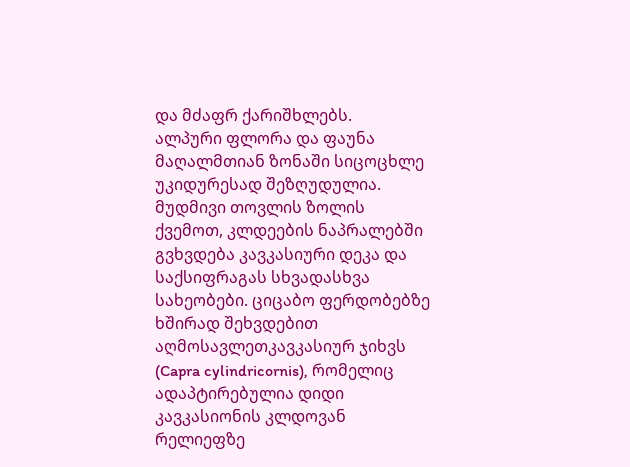და მძაფრ ქარიშხლებს.
ალპური ფლორა და ფაუნა
მაღალმთიან ზონაში სიცოცხლე უკიდურესად შეზღუდულია. მუდმივი თოვლის ზოლის ქვემოთ, კლდეების ნაპრალებში გვხვდება კავკასიური დეკა და საქსიფრაგას სხვადასხვა სახეობები. ციცაბო ფერდობებზე ხშირად შეხვდებით აღმოსავლეთკავკასიურ ჯიხვს (Capra cylindricornis), რომელიც ადაპტირებულია დიდი კავკასიონის კლდოვან რელიეფზე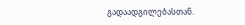გადაადგილებასთან.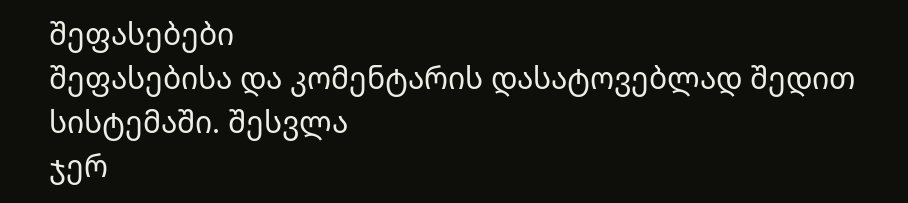შეფასებები
შეფასებისა და კომენტარის დასატოვებლად შედით სისტემაში. შესვლა
ჯერ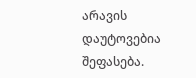არავის დაუტოვებია შეფასება.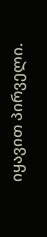იყავით პირველი.